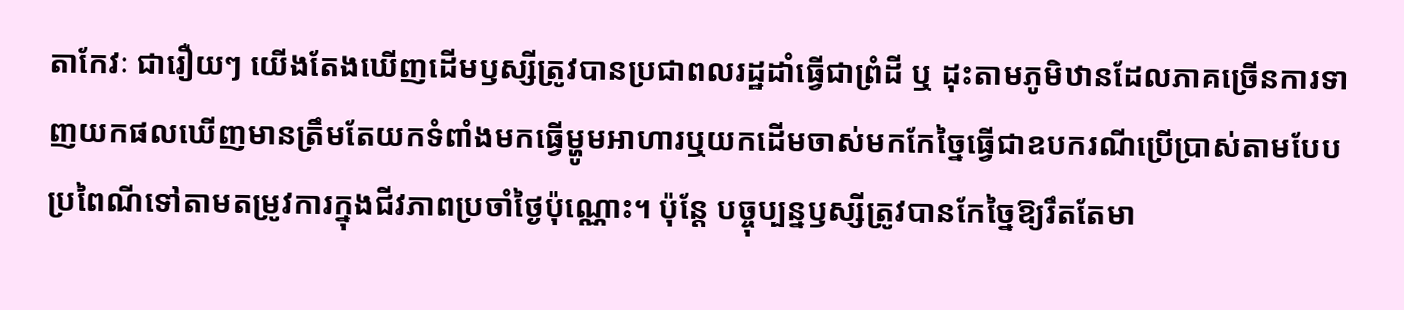តាកែវៈ ជារឿយៗ យើងតែងឃើញដើមឫស្សីត្រូវបានប្រជាពលរដ្ឋដាំធ្វើជាព្រំដី ឬ ដុះតាមភូមិឋានដែលភាគច្រើនការទាញយកផលឃើញមានត្រឹមតែយកទំពាំងមកធ្វើម្ហូមអាហារឬយកដើមចាស់មកកែច្នៃធ្វើជាឧបករណីប្រើប្រាស់តាមបែបប្រពៃណីទៅតាមតម្រូវការក្នុងជីវភាពប្រចាំថ្ងៃប៉ុណ្ណោះ។ ប៉ុន្តែ បច្ចុប្បន្នឫស្សីត្រូវបានកែច្នៃឱ្យរឹតតែមា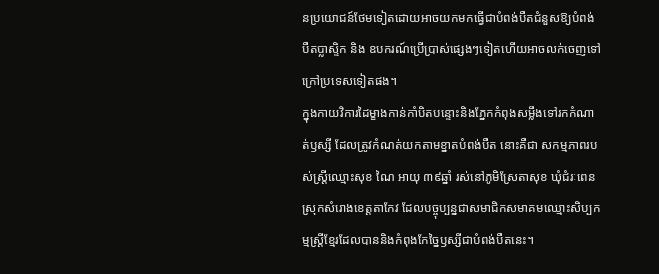នប្រយោជន៍ថែមទៀតដោយអាចយកមកធ្វើជាបំពង់បឺតជំនួសឱ្យបំពង់បឺតប្លាស្ទិក និង ឧបករណ៍ប្រើប្រាស់ផ្សេងៗទៀតហើយអាចលក់ចេញទៅក្រៅប្រទេសទៀតផង។
ក្នុងកាយវិការដៃម្ខាងកាន់កាំបិតបន្ទោះនិងភ្នែកកំពុងសម្លឹងទៅរកកំណាត់ឫស្សី ដែលត្រូវកំណត់យកតាមខ្នាតបំពង់បឺត នោះគឺជា សកម្មភាពរបស់ស្ត្រីឈ្មោះសុខ ណៃ អាយុ ៣៩ឆ្នាំ រស់នៅភូមិស្រែតាសុខ ឃុំជំរៈពេន ស្រុកសំរោងខេត្តតាកែវ ដែលបច្ចុប្បន្នជាសមាជិកសមាគមឈ្មោះសិប្បកម្មស្ត្រីខ្មែរដែលបាននិងកំពុងកែច្នៃឫស្សីជាបំពង់បឺតនេះ។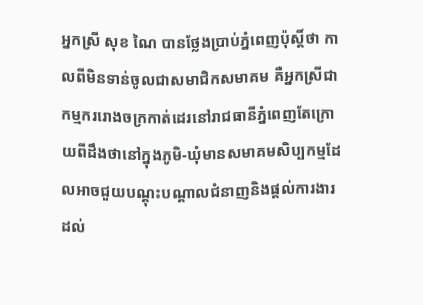អ្នកស្រី សុខ ណៃ បានថ្លែងប្រាប់ភ្នំពេញប៉ុស្ដិ៍ថា កាលពីមិនទាន់ចូលជាសមាជិកសមាគម គឺអ្នកស្រីជាកម្មកររោងចក្រកាត់ដេរនៅរាជធានីភ្នំពេញតែក្រោយពីដឹងថានៅក្នុងភូមិ-ឃុំមានសមាគមសិប្បកម្មដែលអាចជួយបណ្តុះបណ្តាលជំនាញនិងផ្តល់ការងារដល់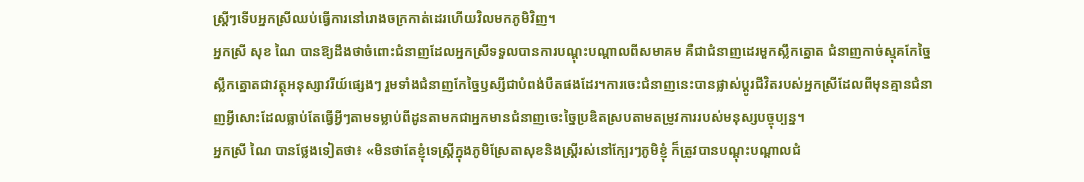ស្ត្រីៗទើបអ្នកស្រីឈប់ធ្វើការនៅរោងចក្រកាត់ដេរហើយវិលមកភូមិវិញ។
អ្នកស្រី សុខ ណៃ បានឱ្យដឹងថាចំពោះជំនាញដែលអ្នកស្រីទទួលបានការបណ្តុះបណ្តាលពីសមាគម គឺជាជំនាញដេរមួកស្លឹកត្នោត ជំនាញកាច់ស្មុគកែច្នៃស្លឹកត្នោតជាវត្ថុអនុស្សាវរីយ៍ផ្សេងៗ រួមទាំងជំនាញកែច្នៃឫស្សីជាបំពង់បឺតផងដែរ។ការចេះជំនាញនេះបានផ្លាស់ប្តូរជីវិតរបស់អ្នកស្រីដែលពីមុនគ្មានជំនាញអ្វីសោះដែលធ្លាប់តែធ្វើអ្វីៗតាមទម្លាប់ពីដូនតាមកជាអ្នកមានជំនាញចេះច្នៃប្រឌិតស្របតាមតម្រូវការរបស់មនុស្សបច្ចុប្បន្ន។
អ្នកស្រី ណៃ បានថ្លែងទៀតថា៖ «មិនថាតែខ្ញុំទេស្ត្រីក្នុងភូមិស្រែតាសុខនិងស្ត្រីរស់នៅក្បែរៗភូមិខ្ញុំ ក៏ត្រូវបានបណ្តុះបណ្តាលជំ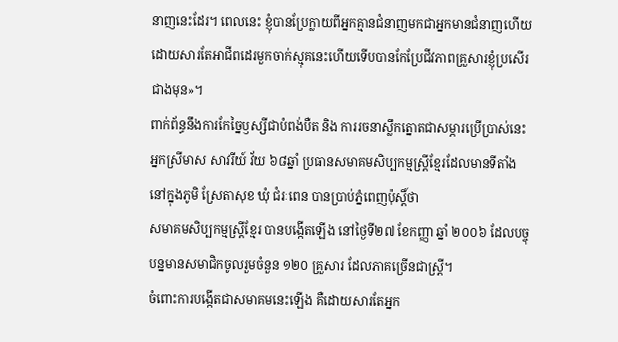នាញនេះដែរ។ ពេលនេះ ខ្ញុំបានប្រែក្លាយពីអ្នកគ្មានជំនាញមកជាអ្នកមានជំនាញហើយដោយសារតែអាជីពដេរមួកចាក់ស្មុគនេះហើយទើបបានកែប្រែជីវភាពគ្រួសារខ្ញុំប្រសើរជាងមុន»។
ពាក់ព័ន្ធនឹងការកែច្នៃឫស្សីជាបំពង់បឺត និង ការរចនាស្លឹកត្នោតជាសម្ភារប្រើប្រាស់នេះ អ្នកស្រីមាស សាវរីយ៍ វ័យ ៦៨ឆ្នាំ ប្រធានសមាគមសិប្បកម្មស្ត្រីខ្មែរដែលមានទីតាំង នៅក្នុងភូមិ ស្រែតាសុខ ឃុំ ជំរៈពេន បានប្រាប់ភ្នំពេញប៉ុស្តិ៍ថា
សមាគមសិប្បកម្មស្ត្រីខ្មែរ បានបង្កើតឡើង នៅថ្ងៃទី២៧ ខែកញ្ញា ឆ្នាំ ២០០៦ ដែលបច្ចុបន្នមានសមាជិកចូលរួមចំនួន ១២០ គ្រួសារ ដែលភាគច្រើនជាស្ត្រី។
ចំពោះការបង្កើតជាសមាគមនេះឡើង គឺដោយសារតែអ្នក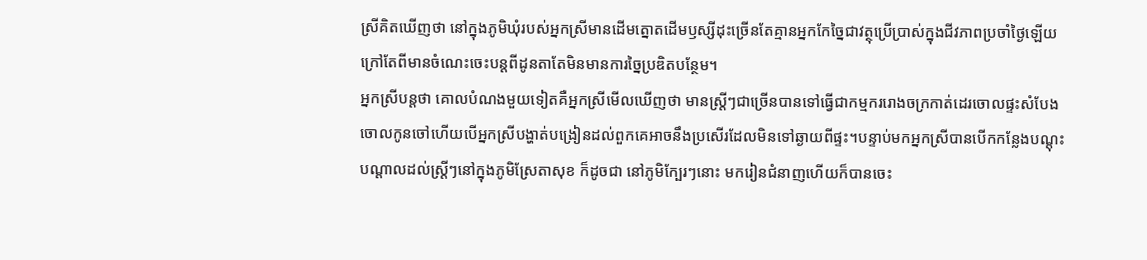ស្រីគិតឃើញថា នៅក្នុងភូមិឃុំរបស់អ្នកស្រីមានដើមត្នោតដើមឫស្សីដុះច្រើនតែគ្មានអ្នកកែច្នៃជាវត្ថុប្រើប្រាស់ក្នុងជីវភាពប្រចាំថ្ងៃឡើយក្រៅតែពីមានចំណេះចេះបន្តពីដូនតាតែមិនមានការច្នៃប្រឌិតបន្ថែម។
អ្នកស្រីបន្តថា គោលបំណងមួយទៀតគឺអ្នកស្រីមើលឃើញថា មានស្ត្រីៗជាច្រើនបានទៅធ្វើជាកម្មកររោងចក្រកាត់ដេរចោលផ្ទះសំបែងចោលកូនចៅហើយបើអ្នកស្រីបង្ហាត់បង្រៀនដល់ពួកគេអាចនឹងប្រសើរដែលមិនទៅឆ្ងាយពីផ្ទះ។បន្ទាប់មកអ្នកស្រីបានបើកកន្លែងបណ្តុះបណ្តាលដល់ស្ត្រីៗនៅក្នុងភូមិស្រែតាសុខ ក៏ដូចជា នៅភូមិក្បែរៗនោះ មករៀនជំនាញហើយក៏បានចេះ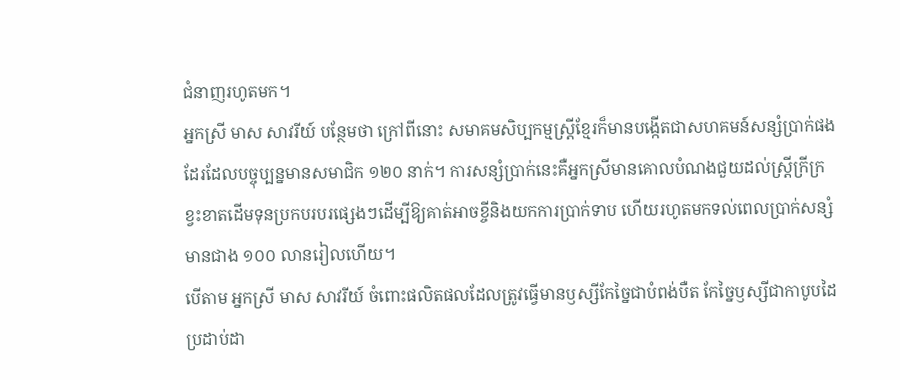ជំនាញរហូតមក។
អ្នកស្រី មាស សាវរីយ៍ បន្ថែមថា ក្រៅពីនោះ សមាគមសិប្បកម្មស្ត្រីខ្មែរក៏មានបង្កើតជាសហគមន៍សន្សំប្រាក់ផងដែរដែលបច្ចុប្បន្នមានសមាជិក ១២០ នាក់។ ការសន្សំប្រាក់នេះគឺអ្នកស្រីមានគោលបំណងជួយដល់ស្ត្រីក្រីក្រខ្វះខាតដើមទុនប្រកបរបរផ្សេងៗដើម្បីឱ្យគាត់អាចខ្ចីនិងយកការប្រាក់ទាប ហើយរហូតមកទល់ពេលប្រាក់សន្សំមានជាង ១០០ លានរៀលហើយ។
បើតាម អ្នកស្រី មាស សាវរីយ៍ ចំពោះផលិតផលដែលត្រូវធ្វើមានឫស្សីកែច្នៃជាបំពង់បឺត កែច្នៃឫស្សីជាកាបូបដៃ ប្រដាប់ដា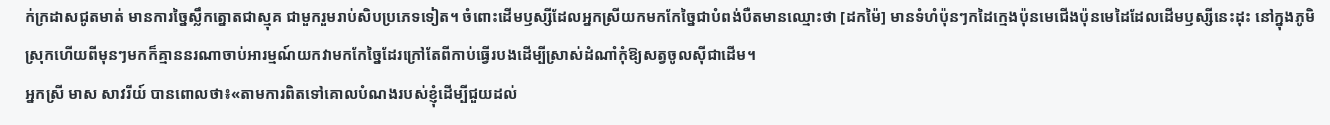ក់ក្រដាសជូតមាត់ មានការច្នៃស្លឹកត្នោតជាស្មុគ ជាមួករួមរាប់សិបប្រភេទទៀត។ ចំពោះដើមឫស្សីដែលអ្នកស្រីយកមកកែច្នៃជាបំពង់បឺតមានឈ្មោះថា [ដកម៉ៃ] មានទំហំប៉ុនៗកដៃក្មេងប៉ុនមេជើងប៉ុនមេដៃដែលដើមឫស្សីនេះដុះ នៅក្នុងភូមិស្រុកហើយពីមុនៗមកក៏គ្មាននរណាចាប់អារម្មណ៍យកវាមកកែច្នៃដែរក្រៅតែពីកាប់ធ្វើរបងដើម្បីស្រាស់ដំណាំកុំឱ្យសត្វចូលស៊ីជាដើម។
អ្នកស្រី មាស សាវរីយ៍ បានពោលថា៖«តាមការពិតទៅគោលបំណងរបស់ខ្ញុំដើម្បីជួយដល់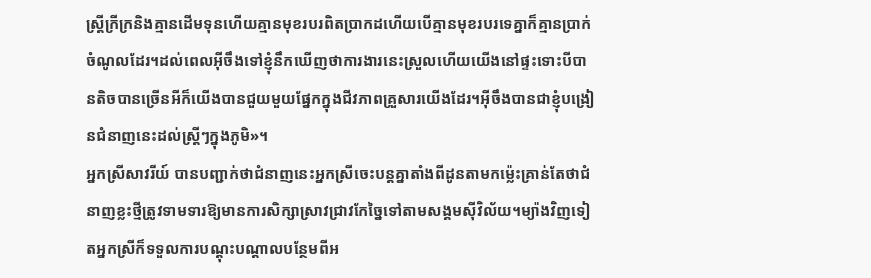ស្ត្រីក្រីក្រនិងគ្មានដើមទុនហើយគ្មានមុខរបរពិតប្រាកដហើយបើគ្មានមុខរបរទេគ្នាក៏គ្មានប្រាក់ចំណូលដែរ។ដល់ពេលអ៊ីចឹងទៅខ្ញុំនឹកឃើញថាការងារនេះស្រួលហើយយើងនៅផ្ទះទោះបីបានតិចបានច្រើនអីក៏យើងបានជួយមួយផ្នែកក្នុងជីវភាពគ្រួសារយើងដែរ។អ៊ីចឹងបានជាខ្ញុំបង្រៀនជំនាញនេះដល់ស្ត្រីៗក្នុងភូមិ»។
អ្នកស្រីសាវរីយ៍ បានបញ្ជាក់ថាជំនាញនេះអ្នកស្រីចេះបន្តគ្នាតាំងពីដូនតាមកម្ល៉េះគ្រាន់តែថាជំនាញខ្លះថ្មីត្រូវទាមទារឱ្យមានការសិក្សាស្រាវជ្រាវកែច្នៃទៅតាមសង្គមស៊ីវិល័យ។ម្យ៉ាងវិញទៀតអ្នកស្រីក៏ទទួលការបណ្តុះបណ្តាលបន្ថែមពីអ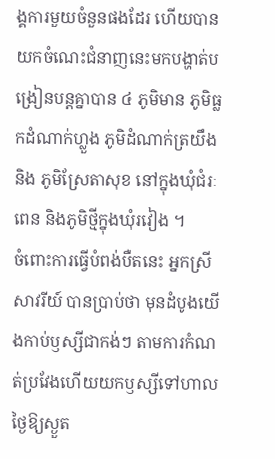ង្គការមួយចំនួនផងដែរ ហើយបានយកចំណេះជំនាញនេះមកបង្ហាត់បង្រៀនបន្តគ្នាបាន ៤ ភូមិមាន ភូមិធ្លកដំណាក់ហ្លួង ភូមិដំណាក់ត្រយឹង និង ភូមិស្រែតាសុខ នៅក្នុងឃុំជំរៈពេន និងភូមិថ្មីក្នុងឃុំរវៀង ។
ចំពោះការធ្វើបំពង់បឺតនេះ អ្នកស្រី សាវរីយ៍ បានប្រាប់ថា មុនដំបូងយើងកាប់ឫស្សីជាកង់ៗ តាមការកំណត់ប្រវែងហើយយកឫស្សីទៅហាលថ្ងៃឱ្យស្ងួត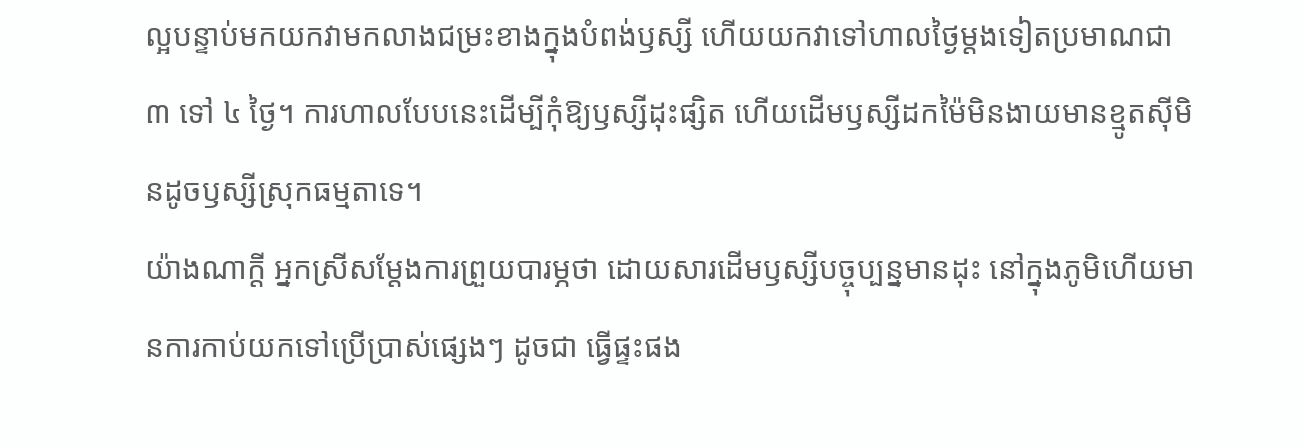ល្អបន្ទាប់មកយកវាមកលាងជម្រះខាងក្នុងបំពង់ឫស្សី ហើយយកវាទៅហាលថ្ងៃម្តងទៀតប្រមាណជា ៣ ទៅ ៤ ថ្ងៃ។ ការហាលបែបនេះដើម្បីកុំឱ្យឫស្សីដុះផ្សិត ហើយដើមឫស្សីដកម៉ៃមិនងាយមានខ្មូតស៊ីមិនដូចឫស្សីស្រុកធម្មតាទេ។
យ៉ាងណាក្ដី អ្នកស្រីសម្តែងការព្រួយបារម្ភថា ដោយសារដើមឫស្សីបច្ចុប្បន្នមានដុះ នៅក្នុងភូមិហើយមានការកាប់យកទៅប្រើប្រាស់ផ្សេងៗ ដូចជា ធ្វើផ្ទះផង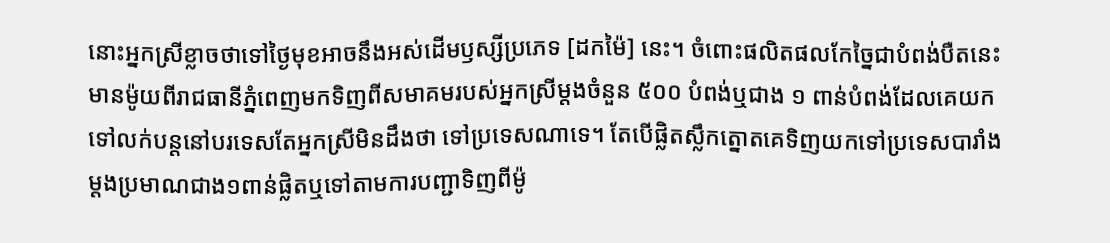នោះអ្នកស្រីខ្លាចថាទៅថ្ងៃមុខអាចនឹងអស់ដើមឫស្សីប្រភេទ [ដកម៉ៃ] នេះ។ ចំពោះផលិតផលកែច្នៃជាបំពង់បឺតនេះមានម៉ូយពីរាជធានីភ្នំពេញមកទិញពីសមាគមរបស់អ្នកស្រីម្តងចំនួន ៥០០ បំពង់ឬជាង ១ ពាន់បំពង់ដែលគេយកទៅលក់បន្តនៅបរទេសតែអ្នកស្រីមិនដឹងថា ទៅប្រទេសណាទេ។ តែបើផ្លិតស្លឹកត្នោតគេទិញយកទៅប្រទេសបារាំងម្តងប្រមាណជាង១ពាន់ផ្លិតឬទៅតាមការបញ្ជាទិញពីម៉ូ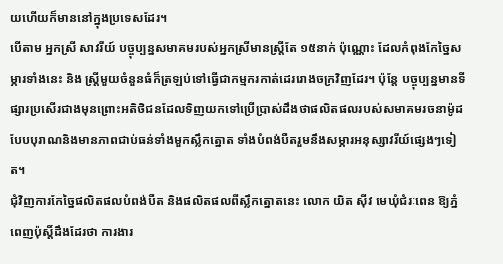យហើយក៏មាននៅក្នុងប្រទេសដែរ។
បើតាម អ្នកស្រី សាវរីយ៍ បច្ចុប្បន្នសមាគមរបស់អ្នកស្រីមានស្ត្រីតែ ១៥នាក់ ប៉ុណ្ណោះ ដែលកំពុងកែច្នៃសម្ភារទាំងនេះ និង ស្ត្រីមួយចំនួនធំក៏ត្រឡប់ទៅធ្វើជាកម្មករកាត់ដេររោងចក្រវិញដែរ។ ប៉ុន្តែ បច្ចុប្បន្នមានទីផ្សារប្រសើរជាងមុនព្រោះអតិថិជនដែលទិញយកទៅប្រើប្រាស់ដឹងថាផលិតផលរបស់សមាគមរចនាម៉ូដបែបបុរាណនិងមានភាពជាប់ធន់ទាំងមួកស្លឹកត្នោត ទាំងបំពង់បឺតរួមនឹងសម្ភារអនុស្សាវរីយ៍ផ្សេងៗទៀត។
ជុំវិញការកែច្នៃផលិតផលបំពង់បឺត និងផលិតផលពីស្លឹកត្នោតនេះ លោក យិត ស៊ីវ មេឃុំជំរៈពេន ឱ្យភ្នំពេញប៉ុស្តិ៍ដឹងដែរថា ការងារ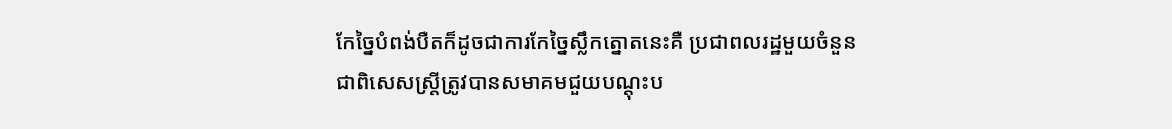កែច្នៃបំពង់បឺតក៏ដូចជាការកែច្នៃស្លឹកត្នោតនេះគឺ ប្រជាពលរដ្ឋមួយចំនួនជាពិសេសស្ត្រីត្រូវបានសមាគមជួយបណ្តុះប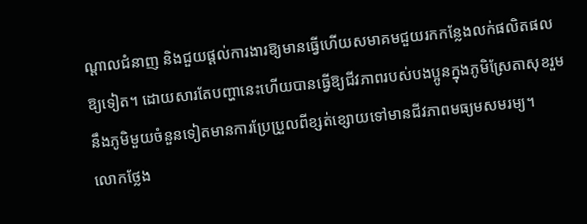ណ្តាលជំនាញ និងជួយផ្តល់ការងារឱ្យមានធ្វើហើយសមាគមជួយរកកន្លែងលក់ផលិតផលឱ្យទៀត។ ដោយសារតែបញ្ហានេះហើយបានធ្វើឱ្យជីវភាពរបស់បងប្អូនក្នុងភូមិស្រែតាសុខរួមនឹងភូមិមួយចំនួនទៀតមានការប្រែប្រួលពីខ្សត់ខ្សោយទៅមានជីវភាពមធ្យមសមរម្យ។
លោកថ្លែង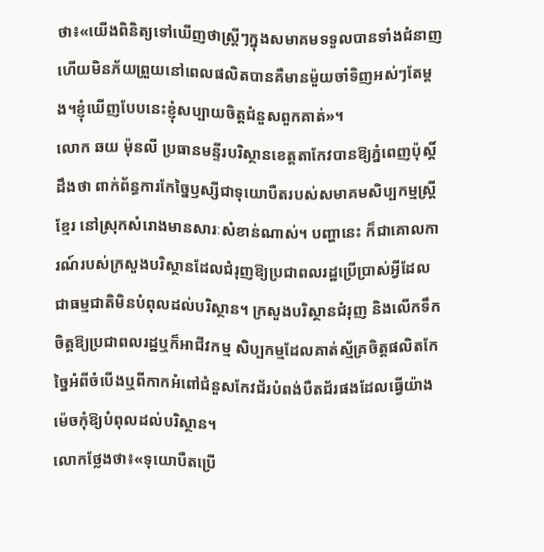ថា៖«យើងពិនិត្យទៅឃើញថាស្ត្រីៗក្នុងសមាគមទទួលបានទាំងជំនាញហើយមិនភ័យព្រួយនៅពេលផលិតបានគឺមានម៉ួយចាំទិញអស់ៗតែម្តង។ខ្ញុំឃើញបែបនេះខ្ញុំសប្បាយចិត្តជំនួសពួកគាត់»។
លោក ឆយ ម៉ុនលី ប្រធានមន្ទីរបរិស្ថានខេត្តតាកែវបានឱ្យភ្នំពេញប៉ុស្តិ៍ដឹងថា ពាក់ព័ន្ធការកែច្នៃឫស្សីជាទុយោបឺតរបស់សមាគមសិប្បកម្មស្ត្រីខ្មែរ នៅស្រុកសំរោងមានសារៈសំខាន់ណាស់។ បញ្ហានេះ ក៏ជាគោលការណ៍របស់ក្រសួងបរិស្ថានដែលជំរុញឱ្យប្រជាពលរដ្ឋប្រើប្រាស់អ្វីដែលជាធម្មជាតិមិនបំពុលដល់បរិស្ថាន។ ក្រសួងបរិស្ថានជំរុញ និងលើកទឹកចិត្តឱ្យប្រជាពលរដ្ឋឬក៏អាជីវកម្ម សិប្បកម្មដែលគាត់ស្ម័គ្រចិត្តផលិតកែច្នៃអំពីចំបើងឬពីកាកអំពៅជំនួសកែវជ័របំពង់បឺតជ័រផងដែលធ្វើយ៉ាងម៉េចកុំឱ្យបំពុលដល់បរិស្ថាន។
លោកថ្លែងថា៖«ទុយោបឺតប្រើ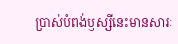ប្រាស់បំពង់ឫស្សីនេះមានសារៈ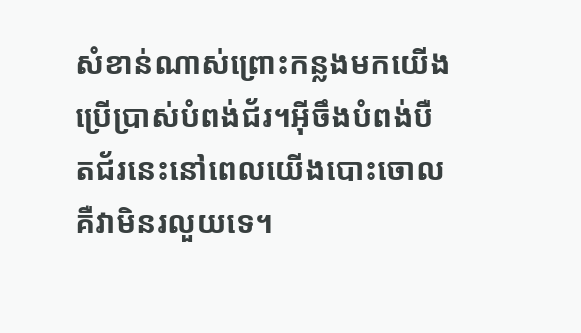សំខាន់ណាស់ព្រោះកន្លងមកយើងប្រើប្រាស់បំពង់ជ័រ។អ៊ីចឹងបំពង់បឺតជ័រនេះនៅពេលយើងបោះចោលគឺវាមិនរលួយទេ។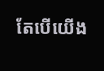តែបើយើង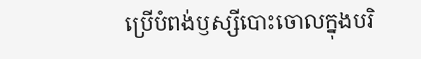ប្រើបំពង់ឫស្សីបោះចោលក្នុងបរិ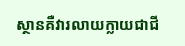ស្ថានគឺវារលាយក្លាយជាជី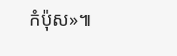កំប៉ុស»៕